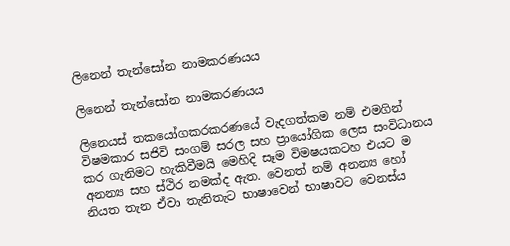ලිනෙන් තැන්සෝන නාමකරණයය

ලිනෙන් තැන්සෝන නාමකරණයය

ලිනෙයස් තකයෝගකරකරණයේ වැදගත්කම නම් එමගින් විෂමකාර සජිවි සංගම් සරල සහ ප්‍රායෝගික ලෙස සංවිධානය කර ගැනිමට හැකිවීමයි මෙහිදි සෑම විමෂයකටහ එයට ම අනන්‍ය සහ ස්ථිර නමක්ද ඇත. වෙනත් නම් අනන්‍ය හෝ නියත තැන ඒවා තැනිතැට භාෂාවෙන් භාෂාවට වෙනස්ය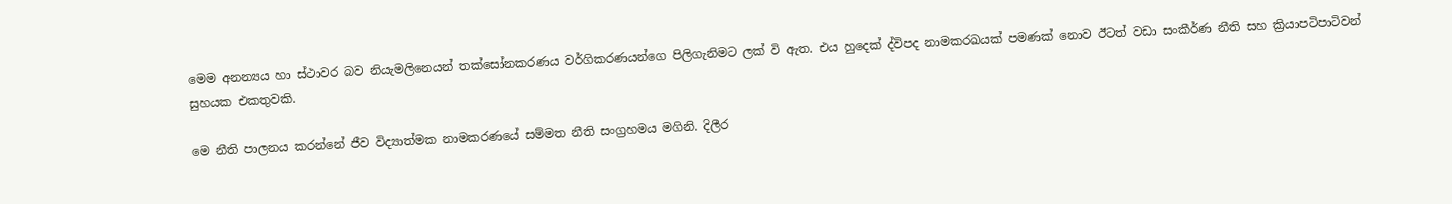මෙම අනන්‍යය හා ස්ථාවර බව නියැමලිනෙයන් තක්සෝනකරණය වර්ගිකරණයන්ගෙ පිලිගැනිමට ලක් වි ඇත. එය හුදෙක් ද්විපද නාමකරඛයක් පමණක් නොව ඊටත් වඩා සංකීර්ණ නීති සහ ක්‍රියාපටිපාටිවන් සුහයක එකතුවකි.

මෙ නීති පාලනය කරන්නේ ජීව විද්‍යාත්මක නාමකරණයේ සම්මත නීති සංග්‍රහමය මගිනි. දිලීර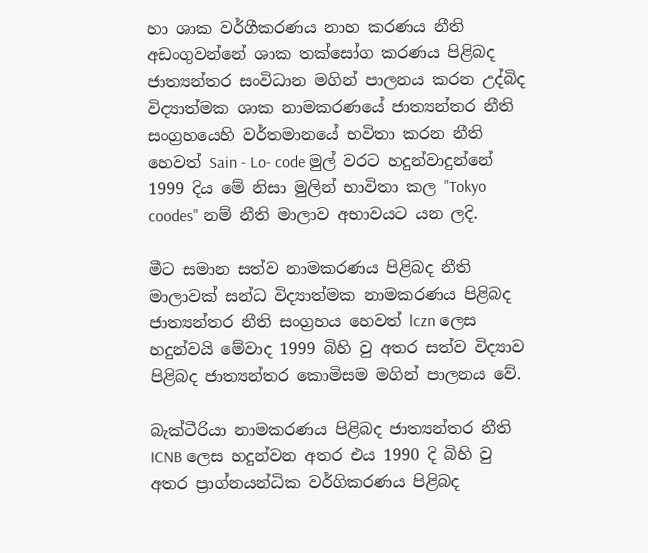හා ශාක වර්ගීකරණය නාහ කරණය නීති අඩංගුවන්නේ ශාක තක්සෝග කරණය පිළිබද ජාත්‍යන්තර සංවිධාන මගින් පාලනය කරන උද්බිද විද්‍යාත්මක ශාක නාමකරණයේ ජාත්‍යන්තර නීති සංග්‍රහයෙහි වර්තමානයේ භවිතා කරන නීති හෙවත් Sain - Lo- code මුල් වරට හදුන්වාදුන්නේ 1999 දිය මේ නිසා මුලින් භාවිතා කල "Tokyo coodes" නම් නීති මාලාව අභාවයට යන ලදි.

මීට සමාන සත්ව නාමකරණය පිළිබද නීති මාලාවක් සන්ධ විද්‍යාත්මක නාමකරණය පිළිබද ජාත්‍යන්තර නීති සංග්‍රහය හෙවත් lczn ලෙස හදුන්වයි මේවාද 1999 බිහි වු අතර සත්ව විද්‍යාව පිළිබද ජාත්‍යන්තර කොමිසම මගින් පාලනය වේ.

බැක්ටීරියා නාමකරණය පිළිබද ජාත්‍යන්තර නීති ICNB ලෙස හදුන්වන අතර එය 1990 දි බිහි වු අතර ප්‍රාග්නයන්ධික වර්ගිකරණය පිළිබද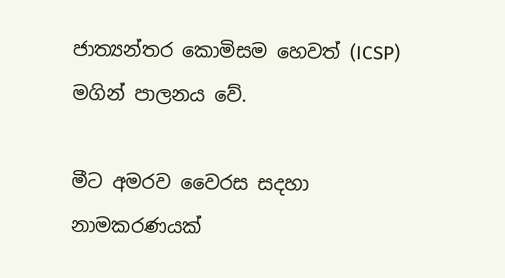ජාත්‍යන්තර කොමිසම හෙවත් (ICSP) මගින් පාලනය වේ.

මීට අමරව වෛරස සදහා නාමකරණයක්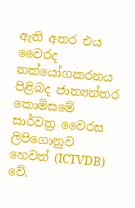ඇති අතර එය වෛරද තක්යෝගකරනය පිළිබද ජාත්‍යන්තර කොමිසමේ සාර්වත්‍ර වෛරස ලිපිගොනුව හෙවත් (ICTVDB) වේ.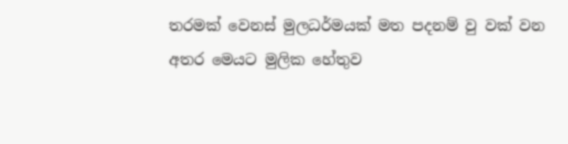තරමක් වෙනස් මුලධර්මයක් මත පදනම් වු වක් වන අතර මෙයට ‍මුලික හේතුව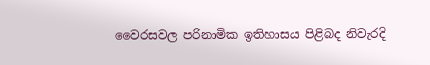වෛරසවල පරිනාමික ඉතිහාසය පිළිබද නිවැරදි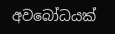අව‍බෝධයක්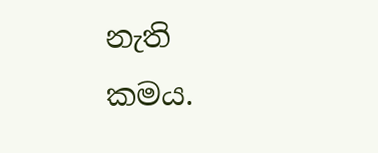නැති කමය.